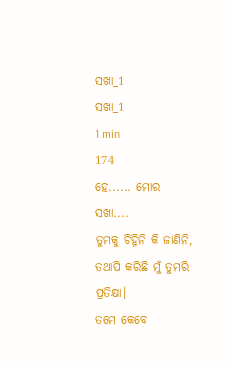ସଖା_1
ସଖା_1
1 min
174
ହେ...... ମୋର ସଖା....
ତୁମକୁ ଚିହ୍ନିନି କି ଜାଣିନି,
ତଥାପି କରିଛି ମୁଁ ତୁମରି ପ୍ରତିକ୍ଷା।
ତମେ କେବେ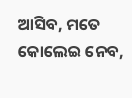ଆସିବ, ମତେ କୋଲେଇ ନେବ,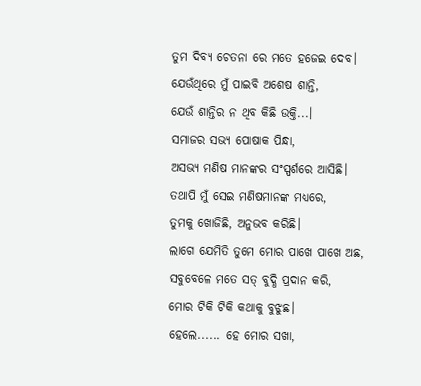ତୁମ ଦିବ୍ୟ ଚେତନା ରେ ମତେ ହଜେଇ ଦେବ।
ଯେଉଁଥିରେ ମୁଁ ପାଇବି ଅଶେଷ ଶାନ୍ତି,
ଯେଉଁ ଶାନ୍ତିର ନ ଥିବ କିଛି ଉକ୍ତି...।
ସମାଜର ସଭ୍ୟ ପୋଷାକ ପିନ୍ଧା,
ଅସଭ୍ୟ ମଣିଷ ମାନଙ୍କର ସଂସ୍ପର୍ଶରେ ଆସିଛି।
ତଥାପି ମୁଁ ସେଇ ମଣିଷମାନଙ୍କ ମଧ୍ୟରେ,
ତୁମକୁ ଖୋଜିଛି, ଅନୁଭବ କରିଛି।
ଲାଗେ ଯେମିତି ତୁମେ ମୋର ପାଖେ ପାଖେ ଅଛ,
ସବୁବେଳେ ମତେ ସତ୍ ବୁଦ୍ଧି ପ୍ରଦାନ କରି,
ମୋର ଟିକି ଟିକି କଥାକୁ ବୁଝୁଛ।
ହେଲେ...... ହେ ମୋର ସଖା,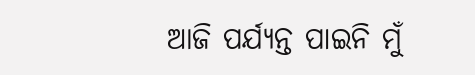ଆଜି ପର୍ଯ୍ୟନ୍ତ ପାଇନି ମୁଁ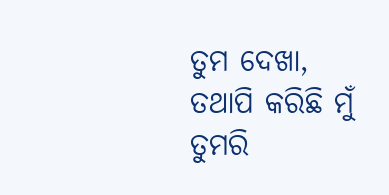ତୁମ ଦେଖା,
ତଥାପି କରିଛି ମୁଁ ତୁମରି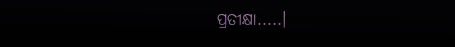ପ୍ରତୀକ୍ଷା.....।